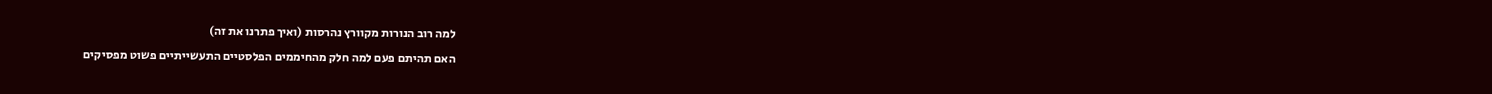למה רוב הנורות מקוורץ נהרסות (ואיך פתרנו את זה)
האם תהיתם פעם למה חלק מהחיממים הפלסטיים התעשייתיים פשוט מפסיקים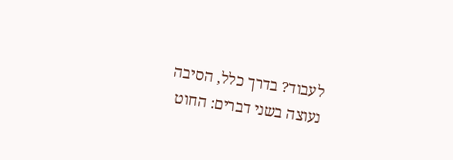לעבוד? בדרך כלל, הסיבה נעוצה בשני דברים: החוט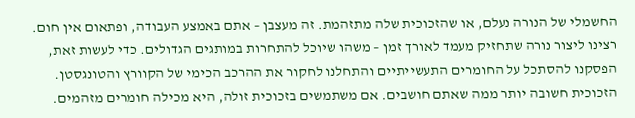החשמלי של הנורה נעלם, או שהזכוכית שלה מתזהמת. זה מעצבן – אתם באמצע העבודה, ופתאום אין חום. רצינו ליצור נורה שתחזיק מעמד לאורך זמן – משהו שיוכל להתחרות במותגים הגדולים. כדי לעשות זאת, הפסקנו להסתכל על החומרים התעשייתיים והתחלנו לחקור את ההרכב הכימי של הקוורץ והטונגסטן. הזכוכית חשובה יותר ממה שאתם חושבים. אם משתמשים בזכוכית זולה, היא מכילה חומרים מזהמים.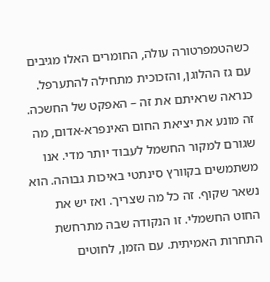כשהטמפרטורה עולה, החומרים האלו מגיבים עם גז ההלוגן, והזכוכית מתחילה להתערפל. כנראה שראיתם את זה – האפקט של החשכה. זה מונע את יציאת החום האינפרא-אדום, מה שגורם למקור החשמל לעבוד יותר מדי. אנו משתמשים בקוורץ סינתטי באיכות גבוהה. הוא נשאר שקוף. זה כל מה שצריך. ואז יש את החוט החשמלי. זו הנקודה שבה מתרחשת התחרות האמיתית. עם הזמן, לחוטים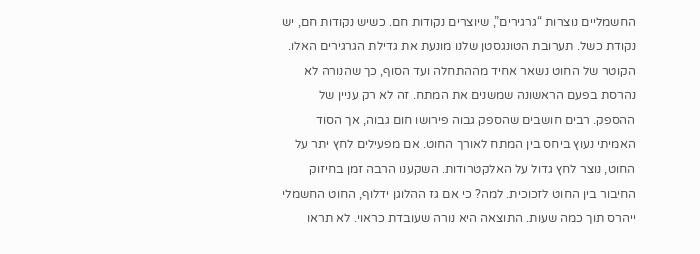החשמליים נוצרות “גרגירים”, שיוצרים נקודות חם. כשיש נקודות חם, יש נקודת כשל. תערובת הטונגסטן שלנו מונעת את גדילת הגרגירים האלו. הקוטר של החוט נשאר אחיד מההתחלה ועד הסוף, כך שהנורה לא נהרסת בפעם הראשונה שמשנים את המתח. זה לא רק עניין של ההספק. רבים חושבים שהספק גבוה פירושו חום גבוה, אך הסוד האמיתי נעוץ ביחס בין המתח לאורך החוט. אם מפעילים לחץ יתר על החוט, נוצר לחץ גדול על האלקטרודות. השקענו הרבה זמן בחיזוק החיבור בין החוט לזכוכית. למה? כי אם גז ההלוגן ידלוף, החוט החשמלי ייהרס תוך כמה שעות. התוצאה היא נורה שעובדת כראוי. לא תראו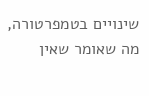שינויים בטמפרטורה, מה שאומר שאין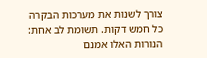צורך לשנות את מערכות הבקרה כל חמש דקות. תשומת לב אחת: הנורות האלו אמנם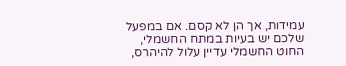עמידות, אך הן לא קסם. אם במפעל שלכם יש בעיות במתח החשמלי, החוט החשמלי עדיין עלול להיהרס,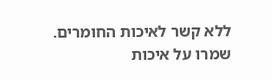ללא קשר לאיכות החומרים. שמרו על איכות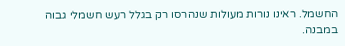החשמל. ראינו נורות מעולות שנהרסו רק בגלל רעש חשמלי גבוה במבנה.